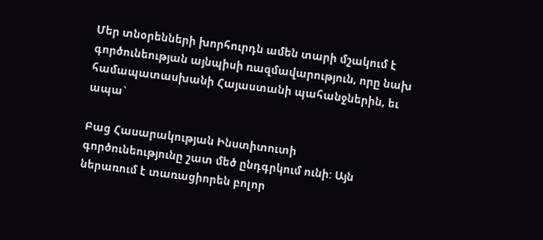Մեր տնօրենների խորհուրդն ամեն տարի մշակում է գործունեության այնպիսի ռազմավարություն, որը նախ համապատասխանի Հայաստանի պահանջներին, եւ ապա`

Բաց Հասարակության Ինստիտուտի
գործունեությունը շատ մեծ ընդգրկում ունի: Այն ներառում է տառացիորեն բոլոր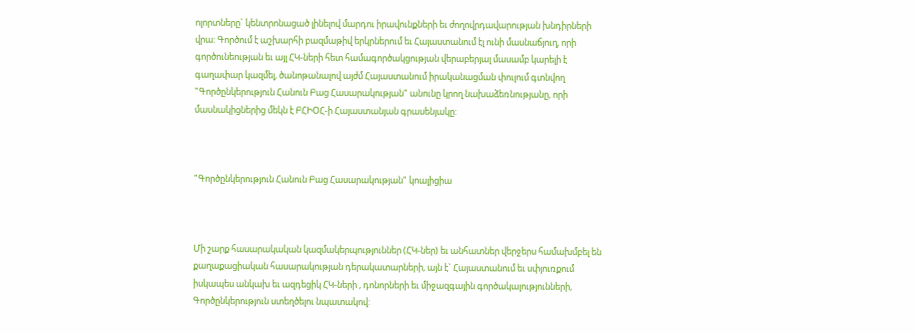ոլորտները` կենտրոնացած լինելով մարդու իրավունքների եւ ժողովրդավարության խնդիրների
վրա: Գործում է աշխարհի բազմաթիվ երկրներում եւ Հայաստանում էլ ունի մասնաճյուղ, որի
գործունեության եւ այլ ՀԿ-ների հետ համագործակցության վերաբերյալ մասամբ կարելի է
գաղափար կազմել, ծանոթանալով այժմ Հայաստանում իրականացման փուլում գտնվող
"Գործընկերություն Հանուն Բաց Հասարակության" անունը կրող նախաձեռնությանը, որի
մասնակիցներից մեկն է ԲՀԻՕՀ-ի Հայաստանյան գրասենյակը:



"Գործընկերություն Հանուն Բաց Հասարակության" կոալիցիա



Մի շարք հասարակական կազմակերպություններ (ՀԿ-ներ) եւ անհատներ վերջերս համախմբել են
քաղաքացիական հասարակության դերակատարների, այն է` Հայաստանում եւ սփյուռքում
իսկապես անկախ եւ ազդեցիկ ՀԿ-ների , դոնորների եւ միջազգային գործակալությունների,
Գործընկերություն ստեղծելու նպատակով: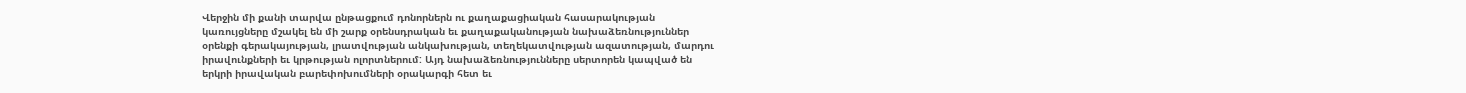Վերջին մի քանի տարվա ընթացքում դոնորներն ու քաղաքացիական հասարակության
կառույցները մշակել են մի շարք օրենսդրական եւ քաղաքականության նախաձեռնություններ
օրենքի գերակայության, լրատվության անկախության, տեղեկատվության ազատության, մարդու
իրավունքների եւ կրթության ոլորտներում: Այդ նախաձեռնությունները սերտորեն կապված են
երկրի իրավական բարեփոխումների օրակարգի հետ եւ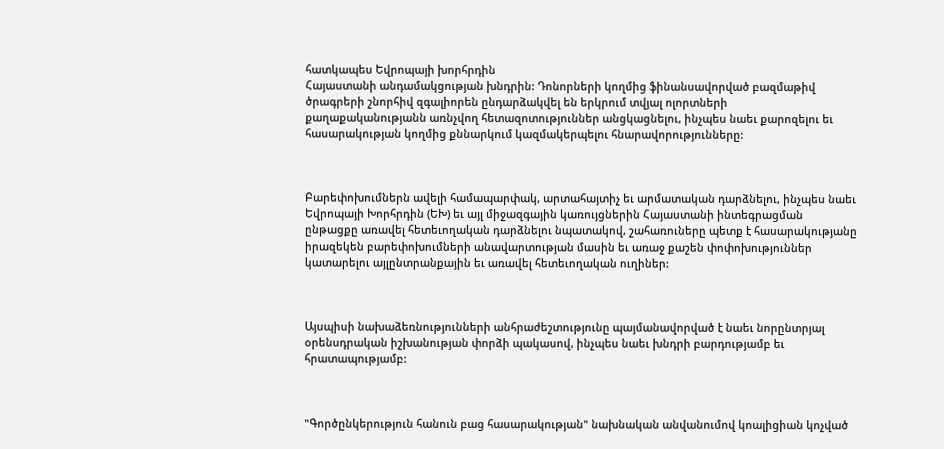հատկապես Եվրոպայի խորհրդին
Հայաստանի անդամակցության խնդրին: Դոնորների կողմից ֆինանսավորված բազմաթիվ
ծրագրերի շնորհիվ զգալիորեն ընդարձակվել են երկրում տվյալ ոլորտների
քաղաքականությանն առնչվող հետազոտություններ անցկացնելու, ինչպես նաեւ քարոզելու եւ
հասարակության կողմից քննարկում կազմակերպելու հնարավորությունները:



Բարեփոխումներն ավելի համապարփակ, արտահայտիչ եւ արմատական դարձնելու, ինչպես նաեւ
Եվրոպայի Խորհրդին (ԵԽ) եւ այլ միջազգային կառույցներին Հայաստանի ինտեգրացման
ընթացքը առավել հետեւողական դարձնելու նպատակով, շահառուները պետք է հասարակությանը
իրազեկեն բարեփոխումների անավարտության մասին եւ առաջ քաշեն փոփոխություններ
կատարելու այլընտրանքային եւ առավել հետեւողական ուղիներ:



Այսպիսի նախաձեռնությունների անհրաժեշտությունը պայմանավորված է նաեւ նորընտրյալ
օրենսդրական իշխանության փորձի պակասով, ինչպես նաեւ խնդրի բարդությամբ եւ
հրատապությամբ:



"Գործընկերություն հանուն բաց հասարակության" նախնական անվանումով կոալիցիան կոչված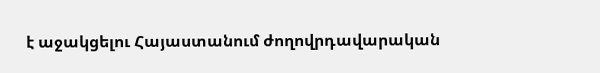է աջակցելու Հայաստանում ժողովրդավարական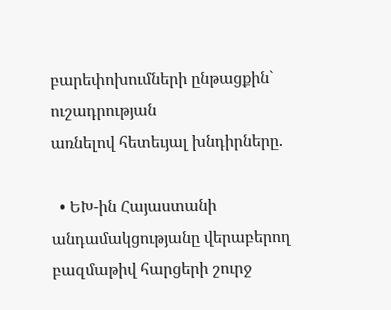բարեփոխումների ընթացքին` ուշադրության
առնելով հետեւյալ խնդիրները.

  • ԵԽ-ին Հայաստանի անդամակցությանը վերաբերող բազմաթիվ հարցերի շուրջ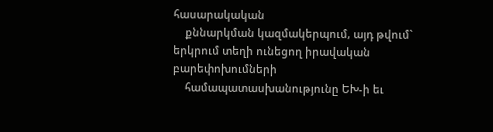հասարակական
    քննարկման կազմակերպում, այդ թվում` երկրում տեղի ունեցող իրավական բարեփոխումների
    համապատասխանությունը ԵԽ-ի եւ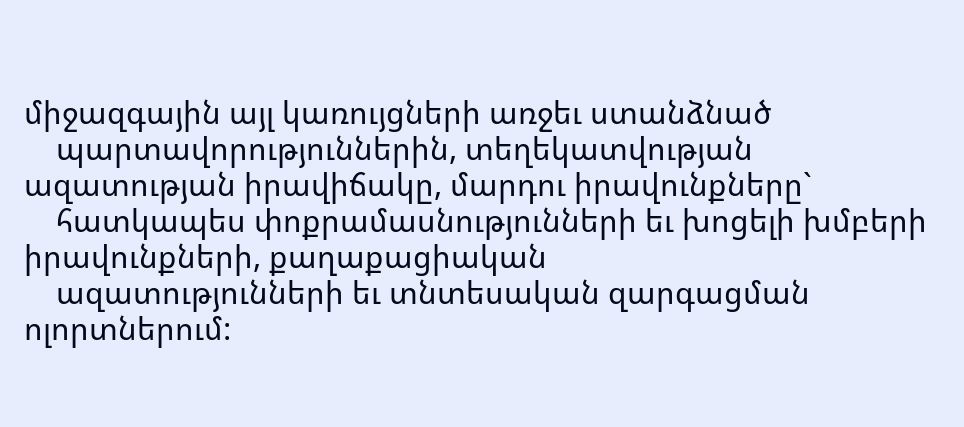միջազգային այլ կառույցների առջեւ ստանձնած
    պարտավորություններին, տեղեկատվության ազատության իրավիճակը, մարդու իրավունքները`
    հատկապես փոքրամասնությունների եւ խոցելի խմբերի իրավունքների, քաղաքացիական
    ազատությունների եւ տնտեսական զարգացման ոլորտներում: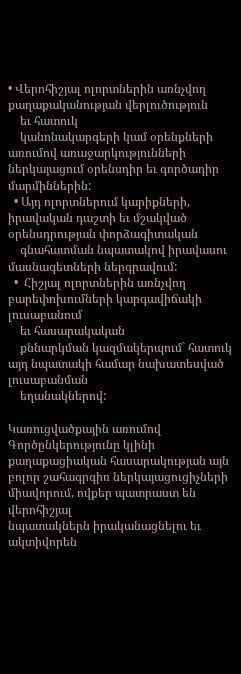• Վերոհիշյալ ոլորտներին առնչվող քաղաքականության վերլուծություն
    եւ հատուկ
    կանոնակարգերի կամ օրենքների առումով առաջարկությունների ներկայացում օրենսդիր եւ գործադիր մարմիններին:
  • Այդ ոլորտներում կարիքների, իրավական դաշտի եւ մշակված օրենսդրության փորձագիտական
    գնահատման նպատակով իրավասու մասնագետների ներգրավում:
  •  Հիշյալ ոլորտներին առնչվող բարեփոխումների կարգավիճակի լուսաբանում
    եւ հասարակական
    քննարկման կազմակերպում` հատուկ այդ նպատակի համար նախատեսված լուսաբանման
    եղանակներով:

Կառուցվածքային առումով Գործընկերությունը կլինի քաղաքացիական հասարակության այն
բոլոր շահագրգիռ ներկայացուցիչների միավորում, ովքեր պատրաստ են վերոհիշյալ
նպատակներն իրականացնելու եւ ակտիվորեն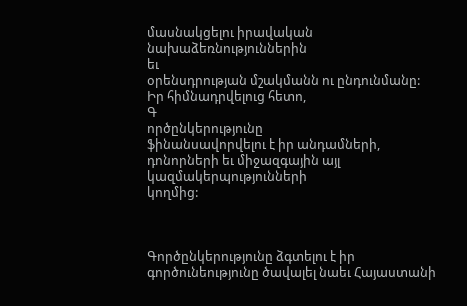մասնակցելու իրավական նախաձեռնություններին
եւ
օրենսդրության մշակմանն ու ընդունմանը: Իր հիմնադրվելուց հետո,
Գ
ործընկերությունը
ֆինանսավորվելու է իր անդամների, դոնորների եւ միջազգային այլ կազմակերպությունների
կողմից:



Գործընկերությունը ձգտելու է իր գործունեությունը ծավալել նաեւ Հայաստանի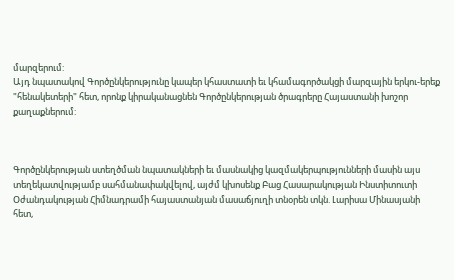մարզերում:
Այդ նպատակով Գործընկերությունը կապեր կհաստատի եւ կհամագործակցի մարզային երկու-երեք
"հենակետերի" հետ, որոնք կիրականացնեն Գործընկերության ծրագրերը Հայաստանի խոշոր
քաղաքներում:



Գործընկերության ստեղծման նպատակների եւ մասնակից կազմակերպությունների մասին այս
տեղեկատվությամբ սահմանափակվելով, այժմ կխոսենք Բաց Հասարակության Ինստիտուտի
Օժանդակության Հիմնադրամի հայաստանյան մասաճյուղի տնօրեն տկն. Լարիսա Մինասյանի
հետ,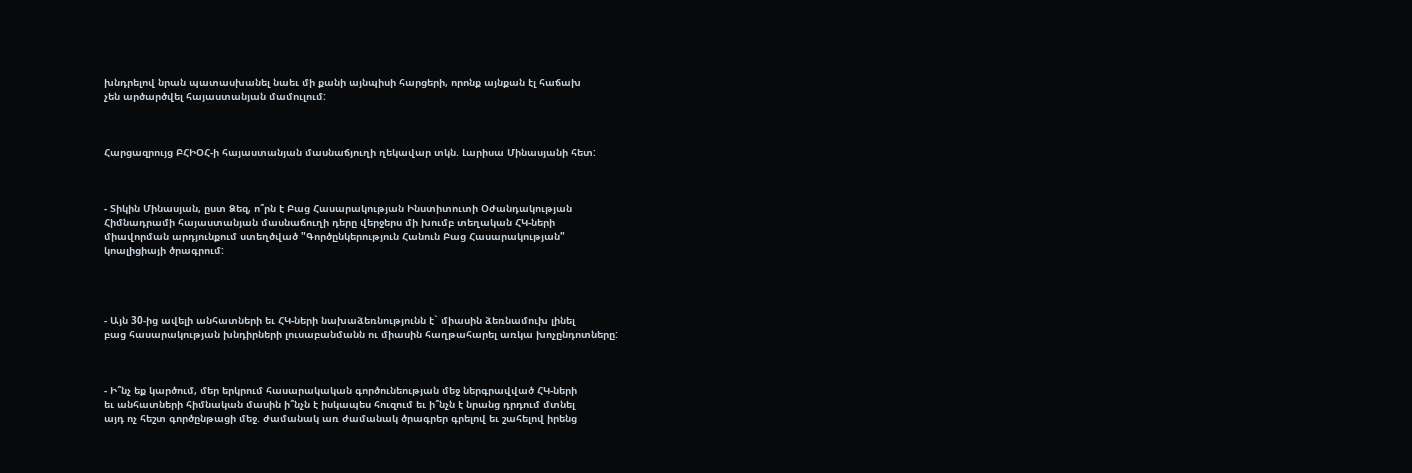խնդրելով նրան պատասխանել նաեւ մի քանի այնպիսի հարցերի, որոնք այնքան էլ հաճախ
չեն արծարծվել հայաստանյան մամուլում:



Հարցազրույց ԲՀԻՕՀ-ի հայաստանյան մասնաճյուղի ղեկավար տկն. Լարիսա Մինասյանի հետ:



- Տիկին Մինասյան, ըստ Ձեզ, ո՞րն է Բաց Հասարակության Ինստիտուտի Օժանդակության
Հիմնադրամի հայաստանյան մասնաճուղի դերը վերջերս մի խումբ տեղական ՀԿ-ների
միավորման արդյունքում ստեղծված "Գործընկերություն Հանուն Բաց Հասարակության"
կոալիցիայի ծրագրում:




- Այն 30-ից ավելի անհատների եւ ՀԿ-ների նախաձեռնությունն է` միասին ձեռնամուխ լինել
բաց հասարակության խնդիրների լուսաբանմանն ու միասին հաղթահարել առկա խոչընդոտները:



- Ի՞նչ եք կարծում, մեր երկրում հասարակական գործունեության մեջ ներգրավված ՀԿ-ների
եւ անհատների հիմնական մասին ի՞նչն է իսկապես հուզում եւ ի՞նչն է նրանց դրդում մտնել
այդ ոչ հեշտ գործընթացի մեջ. ժամանակ առ ժամանակ ծրագրեր գրելով եւ շահելով իրենց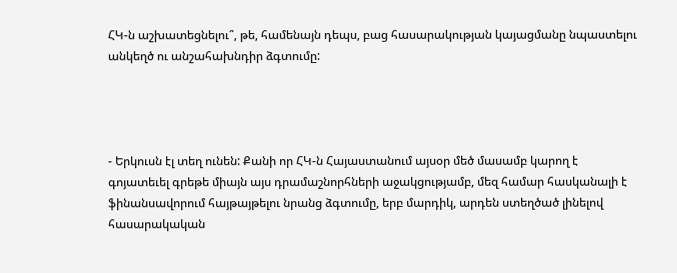ՀԿ-ն աշխատեցնելու՞, թե, համենայն դեպս, բաց հասարակության կայացմանը նպաստելու
անկեղծ ու անշահախնդիր ձգտումը:




- Երկուսն էլ տեղ ունեն: Քանի որ ՀԿ-ն Հայաստանում այսօր մեծ մասամբ կարող է
գոյատեւել գրեթե միայն այս դրամաշնորհների աջակցությամբ, մեզ համար հասկանալի է
ֆինանսավորում հայթայթելու նրանց ձգտումը, երբ մարդիկ, արդեն ստեղծած լինելով
հասարակական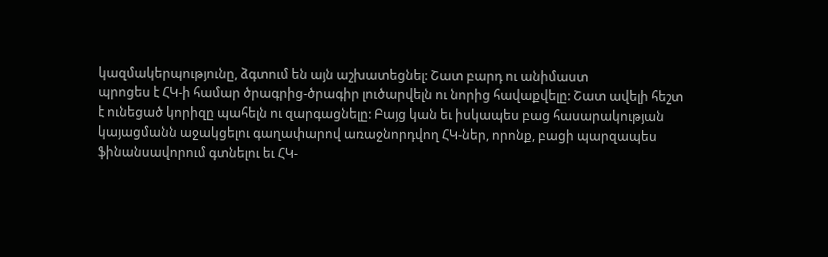կազմակերպությունը, ձգտում են այն աշխատեցնել: Շատ բարդ ու անիմաստ
պրոցես է ՀԿ-ի համար ծրագրից-ծրագիր լուծարվելն ու նորից հավաքվելը: Շատ ավելի հեշտ
է ունեցած կորիզը պահելն ու զարգացնելը: Բայց կան եւ իսկապես բաց հասարակության
կայացմանն աջակցելու գաղափարով առաջնորդվող ՀԿ-ներ, որոնք, բացի պարզապես
ֆինանսավորում գտնելու եւ ՀԿ-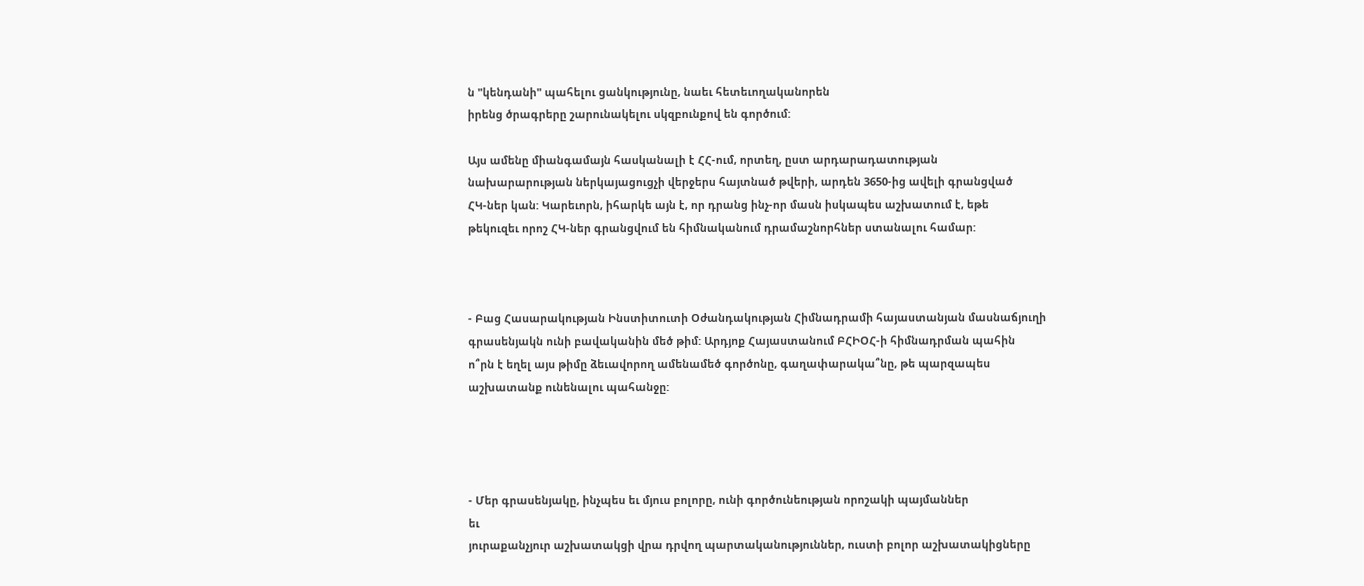ն "կենդանի" պահելու ցանկությունը, նաեւ հետեւողականորեն
իրենց ծրագրերը շարունակելու սկզբունքով են գործում:

Այս ամենը միանգամայն հասկանալի է ՀՀ-ում, որտեղ, ըստ արդարադատության
նախարարության ներկայացուցչի վերջերս հայտնած թվերի, արդեն 3650-ից ավելի գրանցված
ՀԿ-ներ կան: Կարեւորն, իհարկե այն է, որ դրանց ինչ-որ մասն իսկապես աշխատում է, եթե
թեկուզեւ որոշ ՀԿ-ներ գրանցվում են հիմնականում դրամաշնորհներ ստանալու համար:



- Բաց Հասարակության Ինստիտուտի Օժանդակության Հիմնադրամի հայաստանյան մասնաճյուղի
գրասենյակն ունի բավականին մեծ թիմ: Արդյոք Հայաստանում ԲՀԻՕՀ-ի հիմնադրման պահին
ո՞րն է եղել այս թիմը ձեւավորող ամենամեծ գործոնը, գաղափարակա՞նը, թե պարզապես
աշխատանք ունենալու պահանջը:




- Մեր գրասենյակը, ինչպես եւ մյուս բոլորը, ունի գործունեության որոշակի պայմաններ
եւ
յուրաքանչյուր աշխատակցի վրա դրվող պարտականություններ, ուստի բոլոր աշխատակիցները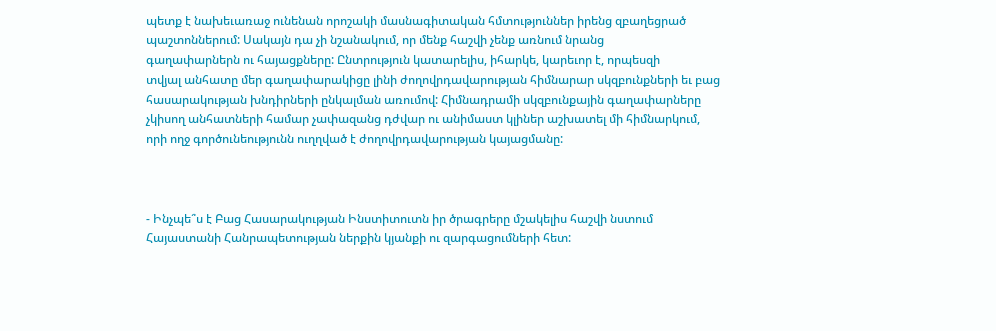պետք է նախեւառաջ ունենան որոշակի մասնագիտական հմտություններ իրենց զբաղեցրած
պաշտոններում: Սակայն դա չի նշանակում, որ մենք հաշվի չենք առնում նրանց
գաղափարներն ու հայացքները: Ընտրություն կատարելիս, իհարկե, կարեւոր է, որպեսզի
տվյալ անհատը մեր գաղափարակիցը լինի ժողովրդավարության հիմնարար սկզբունքների եւ բաց
հասարակության խնդիրների ընկալման առումով: Հիմնադրամի սկզբունքային գաղափարները
չկիսող անհատների համար չափազանց դժվար ու անիմաստ կլիներ աշխատել մի հիմնարկում,
որի ողջ գործունեությունն ուղղված է ժողովրդավարության կայացմանը:



- Ինչպե՞ս է Բաց Հասարակության Ինստիտուտն իր ծրագրերը մշակելիս հաշվի նստում
Հայաստանի Հանրապետության ներքին կյանքի ու զարգացումների հետ: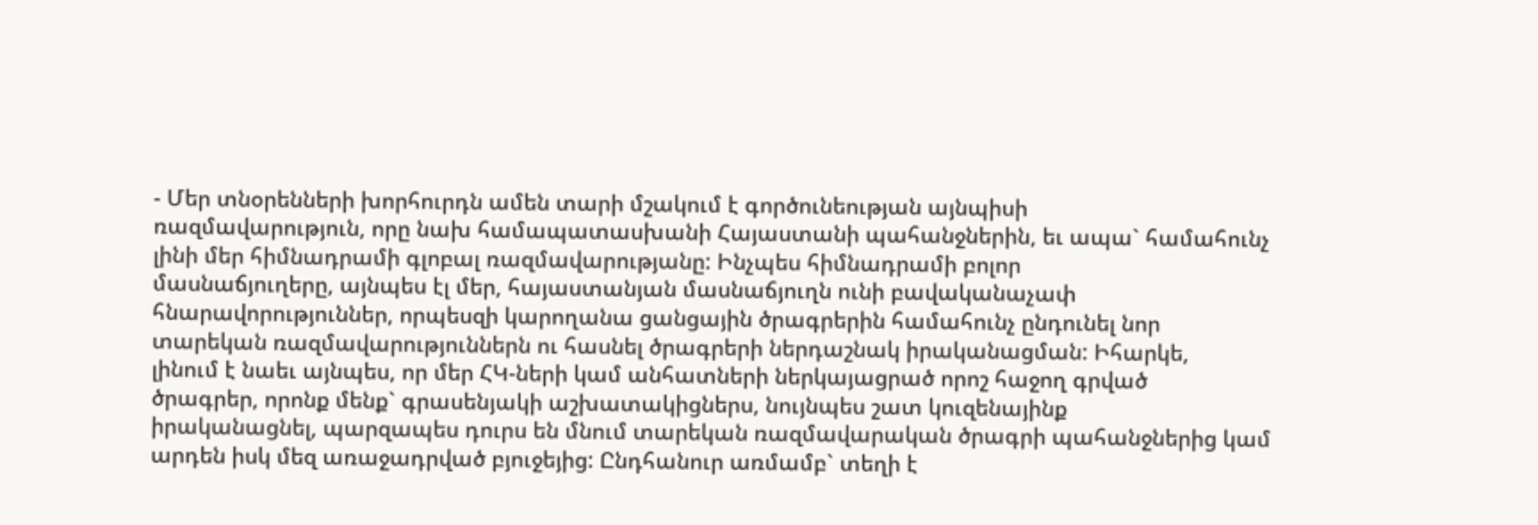- Մեր տնօրենների խորհուրդն ամեն տարի մշակում է գործունեության այնպիսի
ռազմավարություն, որը նախ համապատասխանի Հայաստանի պահանջներին, եւ ապա` համահունչ
լինի մեր հիմնադրամի գլոբալ ռազմավարությանը: Ինչպես հիմնադրամի բոլոր
մասնաճյուղերը, այնպես էլ մեր, հայաստանյան մասնաճյուղն ունի բավականաչափ
հնարավորություններ, որպեսզի կարողանա ցանցային ծրագրերին համահունչ ընդունել նոր
տարեկան ռազմավարություններն ու հասնել ծրագրերի ներդաշնակ իրականացման: Իհարկե,
լինում է նաեւ այնպես, որ մեր ՀԿ-ների կամ անհատների ներկայացրած որոշ հաջող գրված
ծրագրեր, որոնք մենք` գրասենյակի աշխատակիցներս, նույնպես շատ կուզենայինք
իրականացնել, պարզապես դուրս են մնում տարեկան ռազմավարական ծրագրի պահանջներից կամ
արդեն իսկ մեզ առաջադրված բյուջեյից: Ընդհանուր առմամբ` տեղի է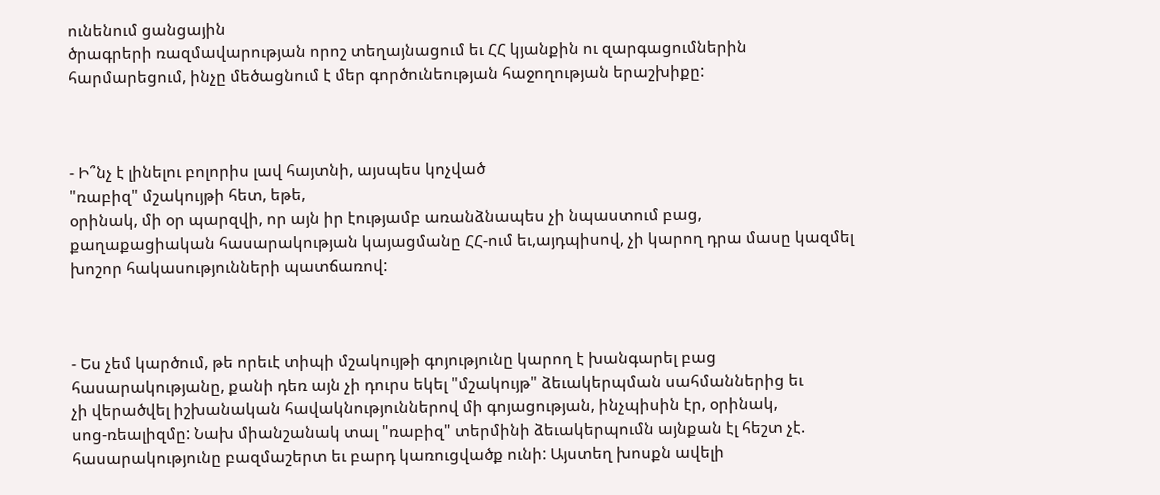ունենում ցանցային
ծրագրերի ռազմավարության որոշ տեղայնացում եւ ՀՀ կյանքին ու զարգացումներին
հարմարեցում, ինչը մեծացնում է մեր գործունեության հաջողության երաշխիքը:



- Ի՞նչ է լինելու բոլորիս լավ հայտնի, այսպես կոչված
"ռաբիզ" մշակույթի հետ, եթե,
օրինակ, մի օր պարզվի, որ այն իր էությամբ առանձնապես չի նպաստում բաց,
քաղաքացիական հասարակության կայացմանը ՀՀ-ում եւ,այդպիսով, չի կարող դրա մասը կազմել
խոշոր հակասությունների պատճառով:



- Ես չեմ կարծում, թե որեւէ տիպի մշակույթի գոյությունը կարող է խանգարել բաց
հասարակությանը, քանի դեռ այն չի դուրս եկել "մշակույթ" ձեւակերպման սահմաններից եւ
չի վերածվել իշխանական հավակնություններով մի գոյացության, ինչպիսին էր, օրինակ,
սոց-ռեալիզմը: Նախ միանշանակ տալ "ռաբիզ" տերմինի ձեւակերպումն այնքան էլ հեշտ չէ.
հասարակությունը բազմաշերտ եւ բարդ կառուցվածք ունի: Այստեղ խոսքն ավելի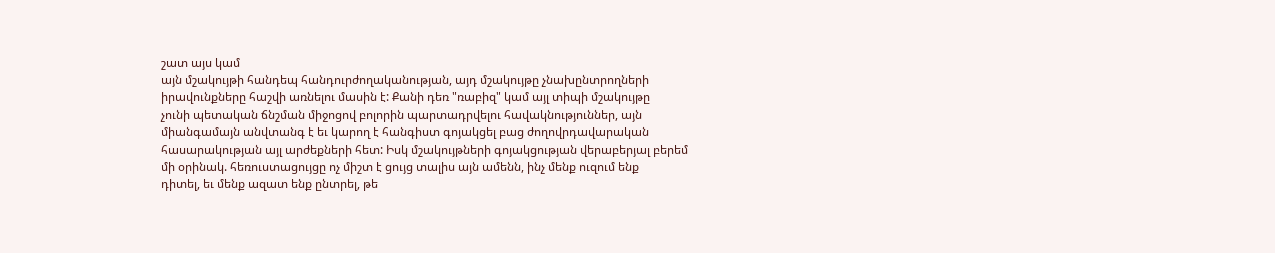շատ այս կամ
այն մշակույթի հանդեպ հանդուրժողականության, այդ մշակույթը չնախընտրողների
իրավունքները հաշվի առնելու մասին է: Քանի դեռ "ռաբիզ" կամ այլ տիպի մշակույթը
չունի պետական ճնշման միջոցով բոլորին պարտադրվելու հավակնություններ, այն
միանգամայն անվտանգ է եւ կարող է հանգիստ գոյակցել բաց ժողովրդավարական
հասարակության այլ արժեքների հետ: Իսկ մշակույթների գոյակցության վերաբերյալ բերեմ
մի օրինակ. հեռուստացույցը ոչ միշտ է ցույց տալիս այն ամենն, ինչ մենք ուզում ենք
դիտել, եւ մենք ազատ ենք ընտրել, թե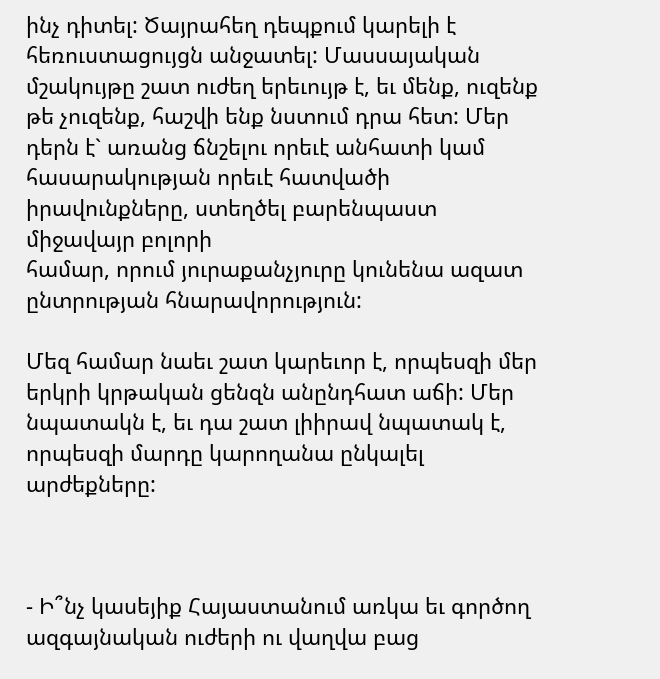ինչ դիտել: Ծայրահեղ դեպքում կարելի է
հեռուստացույցն անջատել: Մասսայական մշակույթը շատ ուժեղ երեւույթ է, եւ մենք, ուզենք
թե չուզենք, հաշվի ենք նստում դրա հետ: Մեր դերն է` առանց ճնշելու որեւէ անհատի կամ
հասարակության որեւէ հատվածի իրավունքները, ստեղծել բարենպաստ միջավայր բոլորի
համար, որում յուրաքանչյուրը կունենա ազատ ընտրության հնարավորություն:

Մեզ համար նաեւ շատ կարեւոր է, որպեսզի մեր երկրի կրթական ցենզն անընդհատ աճի: Մեր
նպատակն է, եւ դա շատ լիիրավ նպատակ է, որպեսզի մարդը կարողանա ընկալել արժեքները:



- Ի՞նչ կասեյիք Հայաստանում առկա եւ գործող ազգայնական ուժերի ու վաղվա բաց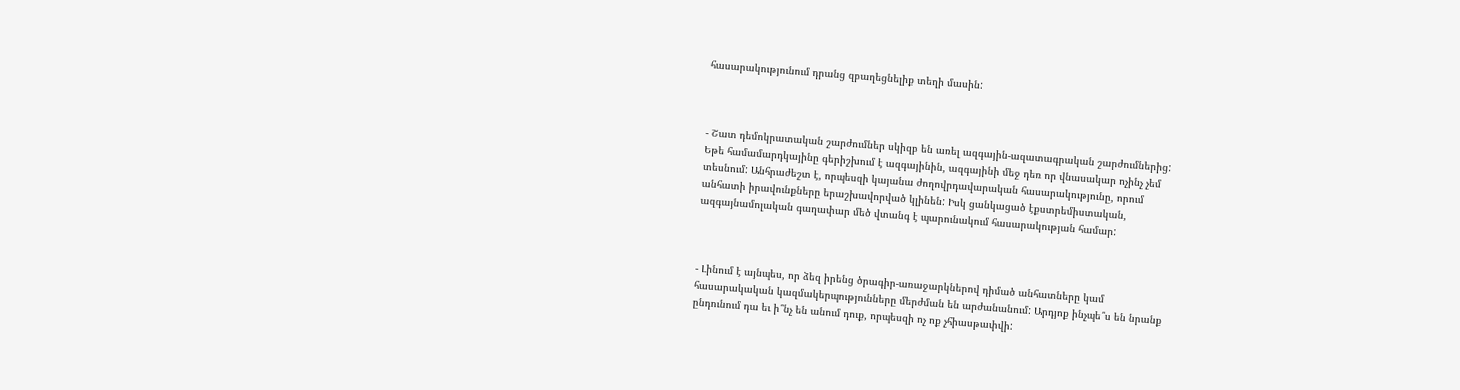հասարակությունում դրանց զբաղեցնելիք տեղի մասին:



- Շատ դեմոկրատական շարժումներ սկիզբ են առել ազգային-ազատագրական շարժումներից:
Եթե համամարդկայինը գերիշխում է ազգայինին, ազգայինի մեջ դեռ որ վնասակար ոչինչ չեմ
տեսնում: Անհրաժեշտ է, որպեսզի կայանա ժողովրդավարական հասարակությունը, որում
անհատի իրավունքները երաշխավորված կլինեն: Իսկ ցանկացած էքստրեմիստական,
ազգայնամոլական գաղափար մեծ վտանգ է պարունակում հասարակության համար:



- Լինում է այնպես, որ ձեզ իրենց ծրագիր-առաջարկներով դիմած անհատները կամ
հասարակական կազմակերպությունները մերժման են արժանանում: Արդյոք ինչպե՞ս են նրանք
ընդունում դա եւ ի՞նչ են անում դուք, որպեսզի ոչ ոք չհիասթափվի: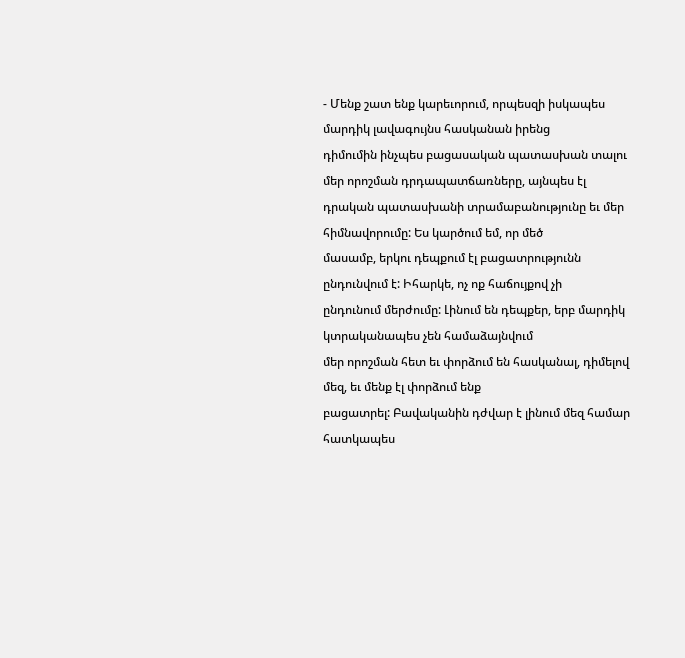- Մենք շատ ենք կարեւորում, որպեսզի իսկապես մարդիկ լավագույնս հասկանան իրենց
դիմումին ինչպես բացասական պատասխան տալու մեր որոշման դրդապատճառները, այնպես էլ
դրական պատասխանի տրամաբանությունը եւ մեր հիմնավորումը: Ես կարծում եմ, որ մեծ
մասամբ, երկու դեպքում էլ բացատրությունն ընդունվում է: Իհարկե, ոչ ոք հաճույքով չի
ընդունում մերժումը: Լինում են դեպքեր, երբ մարդիկ կտրականապես չեն համաձայնվում
մեր որոշման հետ եւ փորձում են հասկանալ, դիմելով մեզ, եւ մենք էլ փորձում ենք
բացատրել: Բավականին դժվար է լինում մեզ համար հատկապես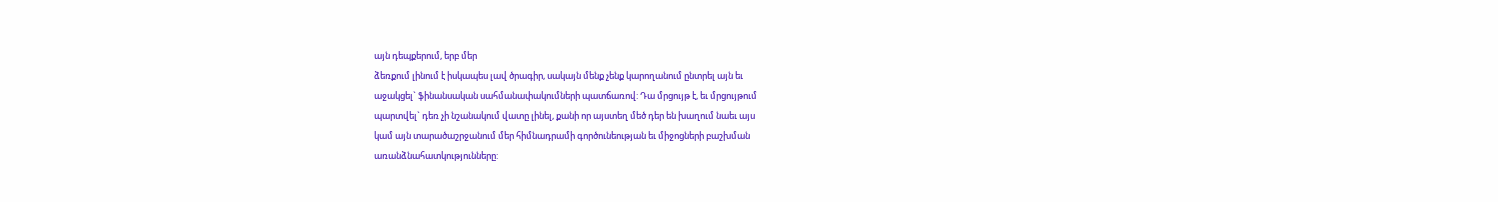այն դեպքերում, երբ մեր
ձեռքում լինում է իսկապես լավ ծրագիր, սակայն մենք չենք կարողանում ընտրել այն եւ
աջակցել` ֆինանսական սահմանափակումների պատճառով: Դա մրցույթ է, եւ մրցույթում
պարտվել` դեռ չի նշանակում վատը լինել, քանի որ այստեղ մեծ դեր են խաղում նաեւ այս
կամ այն տարածաշրջանում մեր հիմնադրամի գործունեության եւ միջոցների բաշխման
առանձնահատկությունները: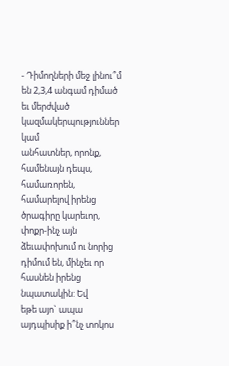- Դիմողների մեջ լինու՞մ են 2,3,4 անգամ դիմած եւ մերժված կազմակերպություններ կամ
անհատներ, որոնք, համենայն դեպս, համառորեն, համարելով իրենց ծրագիրը կարեւոր,
փոքր-ինչ այն ձեւափոխում ու նորից դիմում են, մինչեւ որ հասնեն իրենց նպատակին: Եվ
եթե այո` ապա այդպիսիք ի՞նչ տոկոս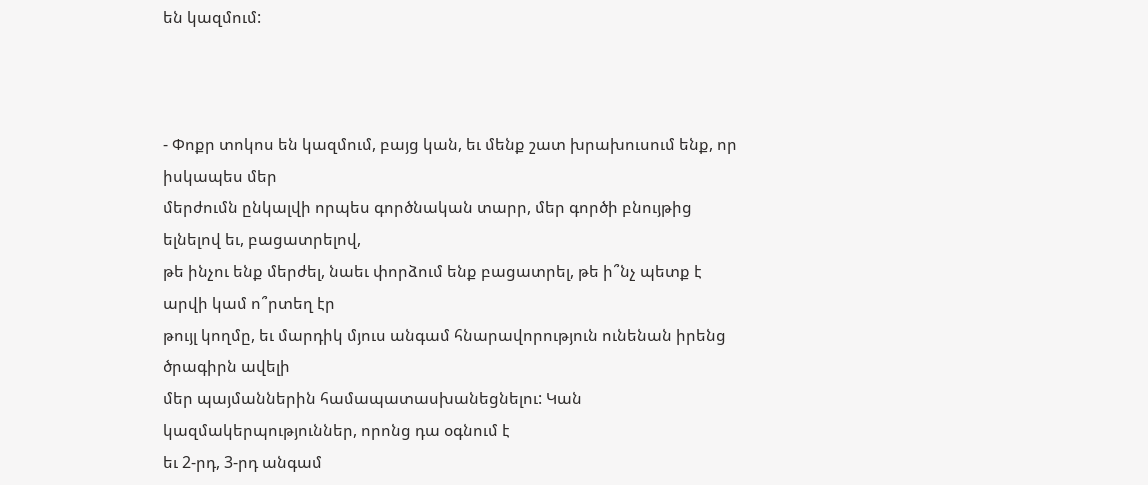են կազմում:



- Փոքր տոկոս են կազմում, բայց կան, եւ մենք շատ խրախուսում ենք, որ իսկապես մեր
մերժումն ընկալվի որպես գործնական տարր, մեր գործի բնույթից ելնելով եւ, բացատրելով,
թե ինչու ենք մերժել, նաեւ փորձում ենք բացատրել, թե ի՞նչ պետք է արվի կամ ո՞րտեղ էր
թույլ կողմը, եւ մարդիկ մյուս անգամ հնարավորություն ունենան իրենց ծրագիրն ավելի
մեր պայմաններին համապատասխանեցնելու: Կան կազմակերպություններ, որոնց դա օգնում է
եւ 2-րդ, 3-րդ անգամ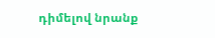դիմելով նրանք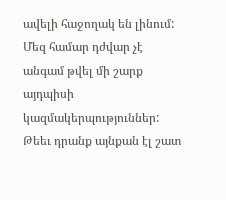ավելի հաջողակ են լինում: Մեզ համար դժվար չէ
անգամ թվել մի շարք այդպիսի կազմակերպություններ: Թեեւ դրանք այնքան էլ շատ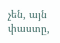չեն, այն
փաստը,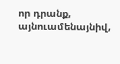որ դրանք, այնուամենայնիվ,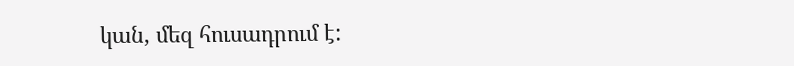կան, մեզ հուսադրում է: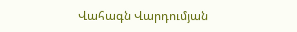Վահագն Վարդումյան